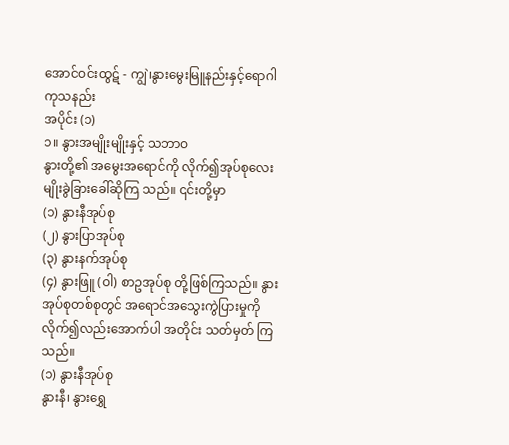အောင်ဝင်းထွဋ် - ကျွဲ၊နွားမွေးမြူနည်းနှင့်ရောဂါကုသနည်း
အပိုင်း (၁)
၁။ နွားအမျိုးမျိုးနှင့် သဘာဝ
နွားတို့၏ အမွေးအရောင်ကို လိုက်၍အုပ်စုလေးမျိုးခွဲခြားခေါ်ဆိုကြ သည်။ ၎င်းတို့မှာ
(၁) နွားနီအုပ်စု
(၂) နွားပြာအုပ်စု
(၃) နွားနက်အုပ်စု
(၄) နွားဖြူ (ဝါ) စာဥအုပ်စု တို့ဖြစ်ကြသည်။ နွားအုပ်စုတစ်စုတွင် အရောင်အသွေးကွဲပြားမှုကို လိုက်၍လည်းအောက်ပါ အတိုင်း သတ်မှတ် ကြသည်။
(၁) နွားနီအုပ်စု
နွားနီ၊ နွားရွှေ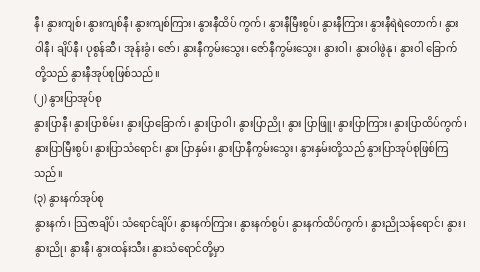နီ၊ နွားကျစ်၊ နွားကျစ်နီ၊ နွားကျစ်ကြား၊ နွားနီထိပ် ကွက်၊ နွားနီမြီးစွပ်၊ နွားနီကြား၊ နွားနီရဲရဲတောက်၊ နွားဝါနီ၊ ချိပ်နီ၊ ပုစွန်ဆီ၊ အုန်းခွံ၊ ဇော်၊ နွားနီကွမ်းသွေး၊ ဇော်နီကွမ်းသွေး၊ နွားဝါ၊ နွားဝါဖွဲနု၊ နွားဝါ ခြောက်တို့သည် နွားနီအုပ်စုဖြစ်သည်။
(၂) နွားပြာအုပ်စု
နွားပြာနီ၊ နွားပြာစိမ်း၊ နွားပြာခြောက်၊ နွားပြာဝါ၊ နွားပြာညို၊ နွား ပြာဖြူ၊ နွားပြာကြား၊ နွားပြာထိပ်ကွက်၊ နွားပြာမြီးစွပ်၊ နွားပြာသံရောင်၊ နွား ပြာနှမ်း၊ နွားပြာနီကွမ်းသွေး၊ နွားနှမ်းတို့သည် နွားပြာအုပ်စုဖြစ်ကြသည်။
(၃) နွားနက်အုပ်စု
နွားနက်၊ သြဇာချိပ်၊ သံရောင်ချိပ်၊ နွားနက်ကြား၊ နွားနက်စွပ်၊ နွားနက်ထိပ်ကွက်၊ နွားညိုသန်ရောင်၊ နွား၊ နွားညို၊ နွားနီ၊ နွားထန်းသီး၊ နွားသံရောင်တို့မှာ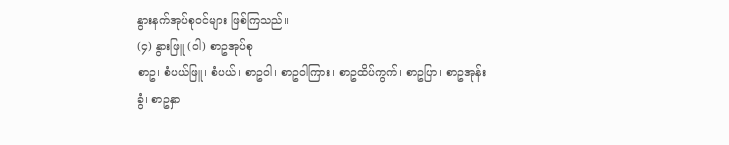နွားနက်အုပ်စုဝင်များ ဖြစ်ကြသည်။
(၄) နွားဖြူ (ဝါ) စာဥအုပ်စု
စာဥ၊ စံပယ်ဖြူ၊ စံပယ်၊ စာဥဝါ၊ စာဥဝါကြား၊ စာဥထိပ်ကွက်၊ စာဥပြာ၊ စာဥအုန်းခွံ၊ စာဥနှာ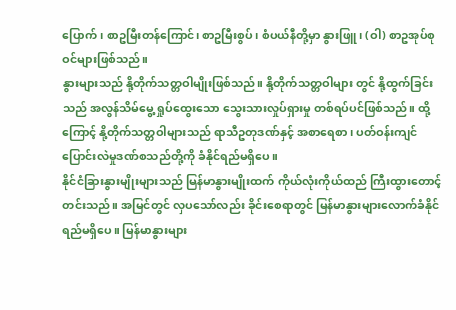ပြောက်၊ စာဥမြီးတန်ကြောင်၊ စာဥမြီးစွပ်၊ စံပယ်နီတို့မှာ နွားဖြူ၊ (ဝါ) စာဥအုပ်စုဝင်များဖြစ်သည်။
နွားများသည် နို့တိုက်သတ္တဝါမျိုးဖြစ်သည်။ နို့တိုက်သတ္တဝါများ တွင် နို့ထွက်ခြင်းသည် အလွန်သိမ်မွေ့ ရှုပ်ထွေးသော သွေးသားလှုပ်ရှားမှု တစ်ရပ်ပင်ဖြစ်သည်။ ထို့ကြောင့် နို့တိုက်သတ္တဝါများသည် ရာသီဥတုဒဏ်နှင့် အစာရေစာ၊ ပတ်ဝန်းကျင်ပြောင်းလဲမှုဒဏ်စသည်တို့ကို ခံနိုင်ရည်မရှိပေ။
နိုင်ငံခြားနွားမျိုးများသည် မြန်မာနွားမျိုးထက် ကိုယ်လုံးကိုယ်ထည် ကြီးထွားတောင့်တင်းသည်။ အမြင်တွင် လှပသော်လည်း ခိုင်းစေရာတွင် မြန်မာနွားများလောက်ခံနိုင်ရည်မရှိပေ။ မြန်မာနွားများ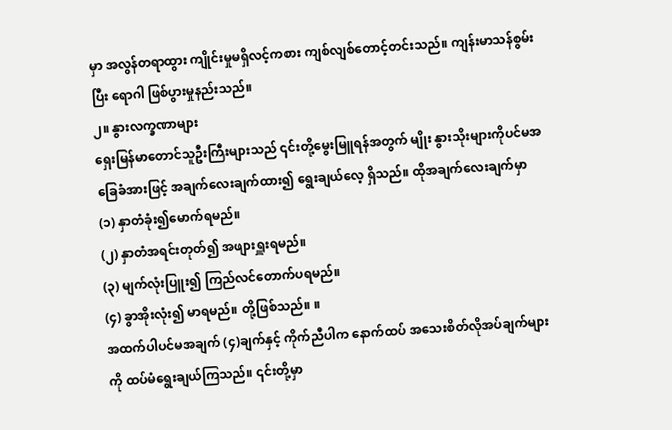မှာ အလွန်တရာထွား ကျိုင်းမှုမရှိလင့်ကစား ကျစ်လျစ်တောင့်တင်းသည်။ ကျန်းမာသန်စွမ်းပြီး ရောဂါ ဖြစ်ပွားမှုနည်းသည်။
၂။ နွားလက္ခဏာများ
ရှေးမြန်မာတောင်သူဦးကြီးများသည် ၎င်းတို့မွေးမြူရန်အတွက် မျိုး နွားသိုးများကိုပင်မအခြေခံအားဖြင့် အချက်လေးချက်ထား၍ ရွေးချယ်လေ့ ရှိသည်။ ထိုအချက်လေးချက်မှာ
(၁) နှာတံခုံး၍မောက်ရမည်။
(၂) နှာတံအရင်းတုတ်၍ အဖျားရှူးရမည်။
(၃) မျက်လုံးပြူး၍ ကြည်လင်တောက်ပရမည်။
(၄) ခွာအိုးလုံး၍ မာရမည်။ တို့ဖြစ်သည်။ ။
အထက်ပါပင်မအချက် (၄)ချက်နှင့် ကိုက်ညီပါက နောက်ထပ် အသေးစိတ်လိုအပ်ချက်များကို ထပ်မံရွေးချယ်ကြသည်။ ၎င်းတို့မှာ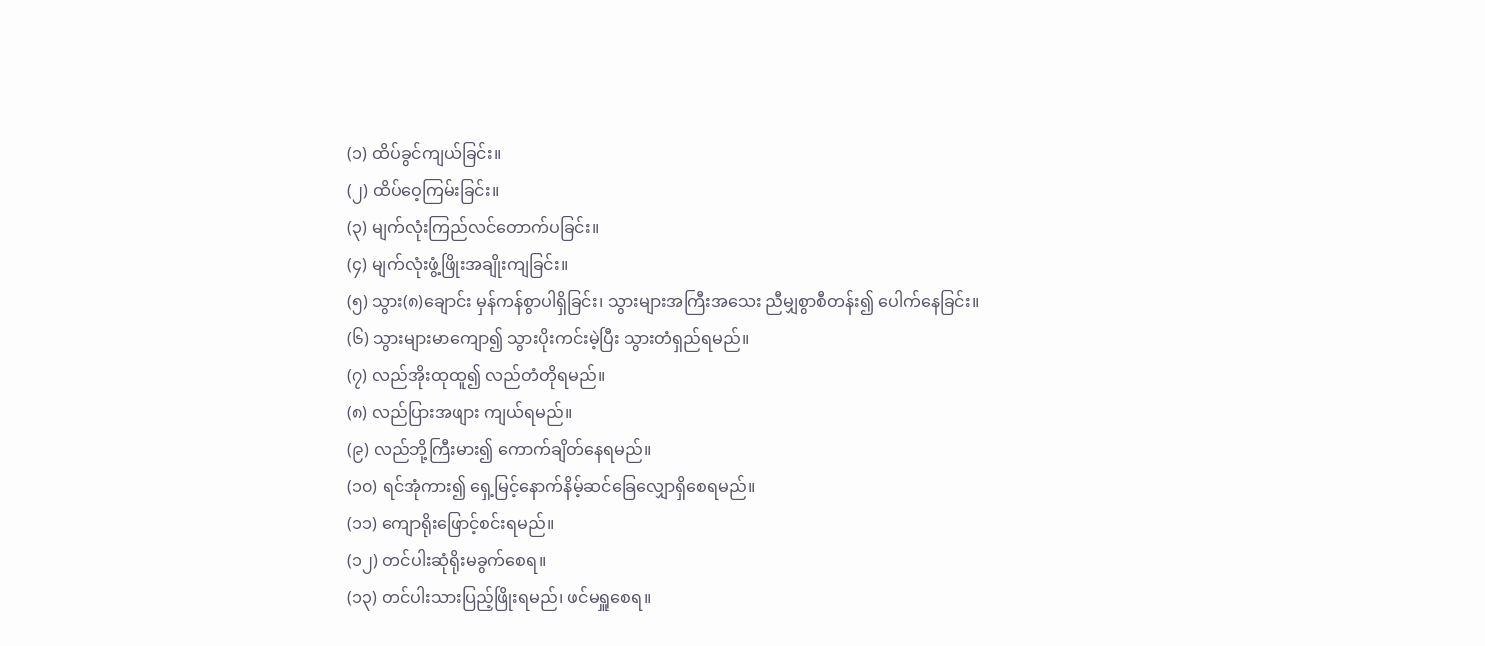(၁) ထိပ်ခွင်ကျယ်ခြင်း။
(၂) ထိပ်ဝေ့ကြမ်းခြင်း။
(၃) မျက်လုံးကြည်လင်တောက်ပခြင်း။
(၄) မျက်လုံးဖွံ့ဖြိုးအချိုးကျခြင်း။
(၅) သွား(၈)ချောင်း မှန်ကန်စွာပါရှိခြင်း၊ သွားများအကြီးအသေး ညီမျှစွာစီတန်း၍ ပေါက်နေခြင်း။
(၆) သွားများမာကျော၍ သွားပိုးကင်းမဲ့ပြီး သွားတံရှည်ရမည်။
(၇) လည်အိုးထုထူ၍ လည်တံတိုရမည်။
(၈) လည်ပြားအဖျား ကျယ်ရမည်။
(၉) လည်ဘို့ကြီးမား၍ ကောက်ချိတ်နေရမည်။
(၁၀) ရင်အုံကား၍ ရှေ့မြင့်နောက်နိမ့်ဆင်ခြေလျှောရှိစေရမည်။
(၁၁) ကျောရိုးဖြောင့်စင်းရမည်။
(၁၂) တင်ပါးဆုံရိုးမခွက်စေရ။
(၁၃) တင်ပါးသားပြည့်ဖြိုးရမည်၊ ဖင်မရှူစေရ။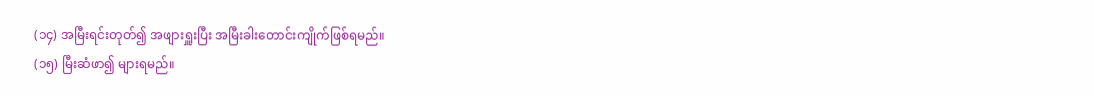(၁၄) အမြီးရင်းတုတ်၍ အဖျားရှူးပြီး အမြီးခါးတောင်းကျိုက်ဖြစ်ရမည်။
(၁၅) မြီးဆံဖာ၍ များရမည်။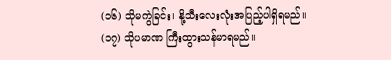(၁၆) သိုမကွဲခြင်း၊ နို့သီးလေးလုံးအပြည့်ပါရှိရမည်။
(၁၇) သိုပမာဏ ကြီးထွားသန်မာရမည်။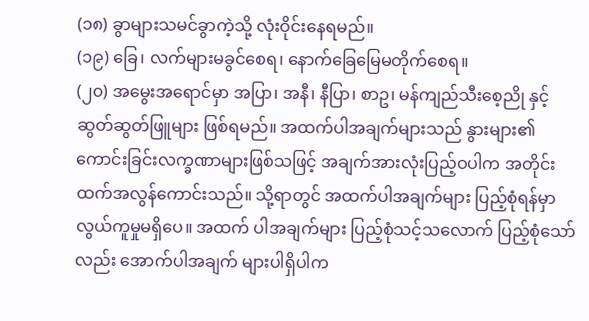(၁၈) ခွာများသမင်ခွာကဲ့သို့ လုံးဝိုင်းနေရမည်။
(၁၉) ခြေ၊ လက်များမခွင်စေရ၊ နောက်ခြေမြေမတိုက်စေရ။
(၂၀) အမွေးအရောင်မှာ အပြာ၊ အနီ၊ နီပြာ၊ စာဥ၊ မန်ကျည်သီးစေ့ညို နှင့် ဆွတ်ဆွတ်ဖြူများ ဖြစ်ရမည်။ အထက်ပါအချက်များသည် နွားများ၏ကောင်းခြင်းလက္ခဏာများဖြစ်သဖြင့် အချက်အားလုံးပြည့်ဝပါက အတိုင်းထက်အလွန်ကောင်းသည်။ သို့ရာတွင် အထက်ပါအချက်များ ပြည့်စုံရန်မှာ လွယ်ကူမှုမရှိပေ။ အထက် ပါအချက်များ ပြည့်စုံသင့်သလောက် ပြည့်စုံသော်လည်း အောက်ပါအချက် များပါရှိပါက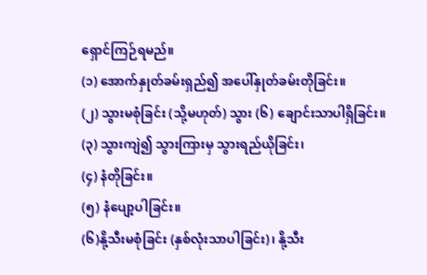ရှောင်ကြဉ်ရမည်။
(၁) အောက်နှုတ်ခမ်းရှည်၍ အပေါ်နှုတ်ခမ်းတိုခြင်း။
(၂) သွားမစုံခြင်း (သို့မဟုတ်) သွား (၆) ချောင်းသာပါရှိခြင်း။
(၃) သွားကျဲ၍ သွားကြားမှ သွားရည်ယိုခြင်း၊
(၄) နံတိုခြင်း။
(၅) နံပျော့ပါခြင်း။
(၆)နို့သီးမစုံခြင်း (နှစ်လုံးသာပါခြင်း)၊ နို့သီး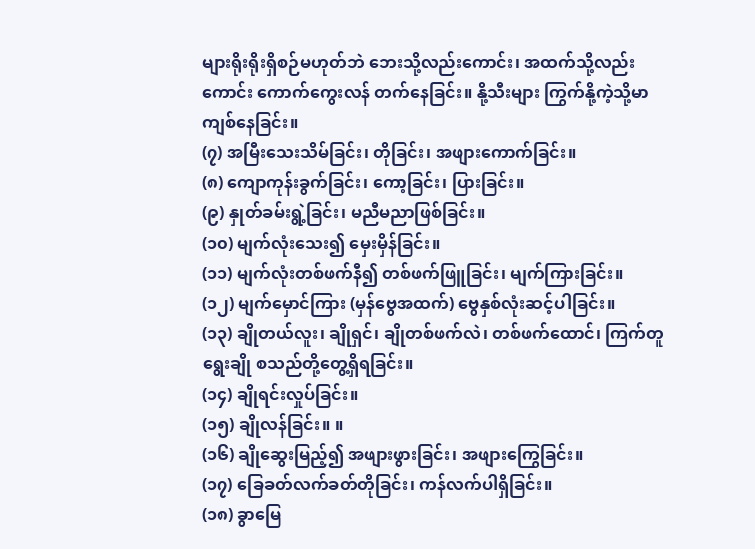များရိုးရိုးရှိစဉ်မဟုတ်ဘဲ ဘေးသို့လည်းကောင်း၊ အထက်သို့လည်းကောင်း ကောက်ကွေးလန် တက်နေခြင်း။ နို့သီးများ ကြွက်နို့ကဲ့သို့မာကျစ်နေခြင်း။
(၇) အမြီးသေးသိမ်ခြင်း၊ တိုခြင်း၊ အဖျားကောက်ခြင်း။
(၈) ကျောကုန်းခွက်ခြင်း၊ ကော့ခြင်း၊ ပြားခြင်း။
(၉) နှုတ်ခမ်းရွဲ့ခြင်း၊ မညီမညာဖြစ်ခြင်း။
(၁၀) မျက်လုံးသေး၍ မှေးမှိန်ခြင်း။
(၁၁) မျက်လုံးတစ်ဖက်နီ၍ တစ်ဖက်ဖြူခြင်း၊ မျက်ကြားခြင်း။
(၁၂) မျက်မှောင်ကြား (မှန်ဗွေအထက်) ဗွေနှစ်လုံးဆင့်ပါခြင်း။
(၁၃) ချိုတယ်လူး၊ ချိုရှင်၊ ချိုတစ်ဖက်လဲ၊ တစ်ဖက်ထောင်၊ ကြက်တူရွေးချို စသည်တို့တွေ့ရှိရခြင်း။
(၁၄) ချိုရင်းလှုပ်ခြင်း။
(၁၅) ချိုလန်ခြင်း။ ။
(၁၆) ချိုဆွေးမြည့်၍ အဖျားဖွားခြင်း၊ အဖျားကြွေခြင်း။
(၁၇) ခြေခတ်လက်ခတ်တိုခြင်း၊ ကန်လက်ပါရှိခြင်း။
(၁၈) ခွာမြေ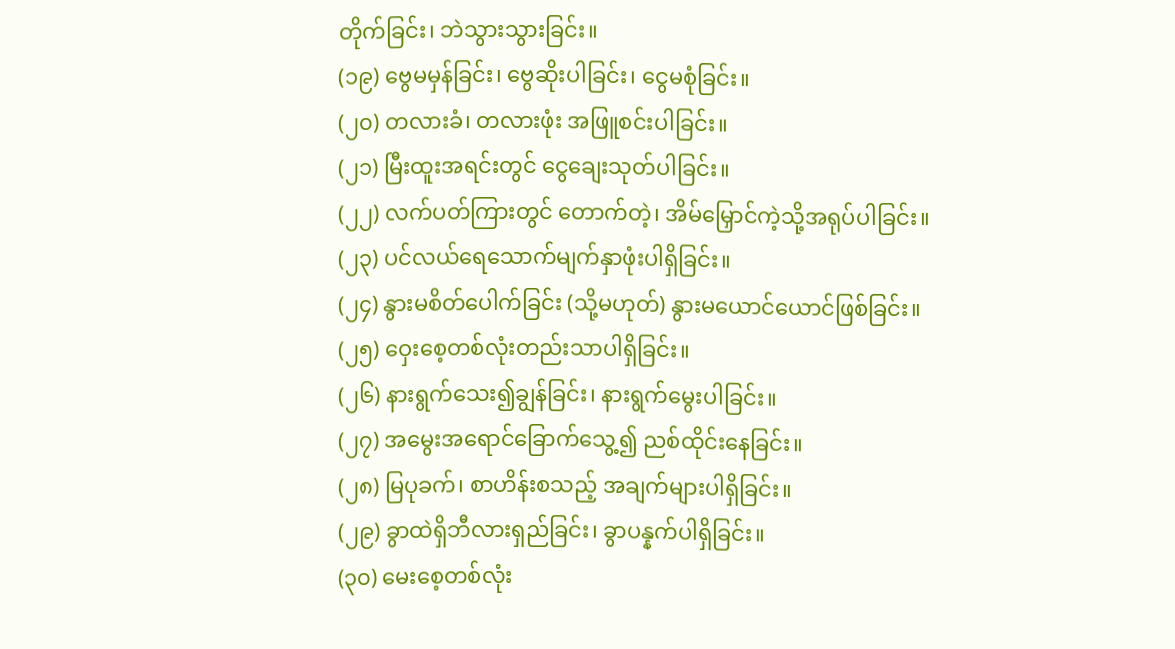တိုက်ခြင်း၊ ဘဲသွားသွားခြင်း။
(၁၉) ဗွေမမှန်ခြင်း၊ ဗွေဆိုးပါခြင်း၊ ငွေမစုံခြင်း။
(၂၀) တလားခံ၊ တလားဖုံး အဖြူစင်းပါခြင်း။
(၂၁) မြီးထူးအရင်းတွင် ငွေချေးသုတ်ပါခြင်း။
(၂၂) လက်ပတ်ကြားတွင် တောက်တဲ့၊ အိမ်မြှောင်ကဲ့သို့အရုပ်ပါခြင်း။
(၂၃) ပင်လယ်ရေသောက်မျက်နှာဖုံးပါရှိခြင်း။
(၂၄) နွားမစိတ်ပေါက်ခြင်း (သို့မဟုတ်) နွားမယောင်ယောင်ဖြစ်ခြင်း။
(၂၅) ဝှေးစေ့တစ်လုံးတည်းသာပါရှိခြင်း။
(၂၆) နားရွက်သေး၍ချွန်ခြင်း၊ နားရွက်မွေးပါခြင်း။
(၂၇) အမွေးအရောင်ခြောက်သွေ့၍ ညစ်ထိုင်းနေခြင်း။
(၂၈) မြပုခက်၊ စာဟိန်းစသည့် အချက်များပါရှိခြင်း။
(၂၉) ခွာထဲရှိဘီလားရှည်ခြင်း၊ ခွာပန္နက်ပါရှိခြင်း။
(၃၀) မေးစေ့တစ်လုံး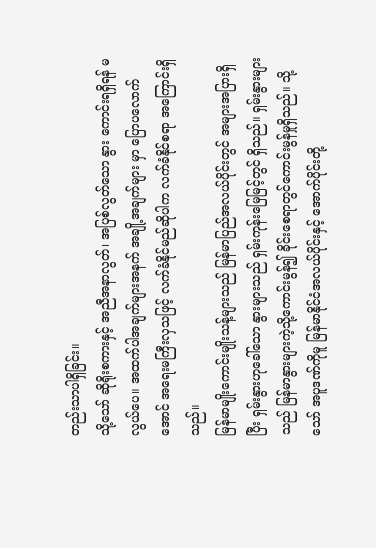တည်းသာပါရှိခြင်း။
သို့သော် ဆိုရိုးစကားနှင့် အညီအနာလွတ်၊ အပြစ်လွတ်သော နွား ကောင်းရရှိရန် မလွယ်ပေ။ အထက်ပါအချက်များအနက် အချို့အချက်များ မှာ ပြောပလောက်အောင် အရေးမကြီးလှသဖြင့် လက်ခံနိုင်မည်ဆိုပါက လက်ခံနိုင်စရာ အကြောင်းရှိသည်။
မြန်မာမျိုးကောင်းမျိုးသန့်များသည် မြန်မာပြည်အလယ်ပိုင်းတွင် အများအပြားရှိပြီး ရှမ်းနွားဟုခေါ်သော နွားများသည် ရှမ်းကုန်းမြေမြင့်တွင် ရှိသည်။ ရှမ်းနွားများသည် မြန်မာနွားများကဲ့သို့ကောင်းမွန်၍ ခိုင်းစေရာတွင်ကောင်းမွန်မှုရှိသည်။ သို့သော် အပူဒဏ်ကိုမူ မြန်မာနိုင်ငံအလယ်ပိုင်းနှင့် အောက်ပိုင်းတို့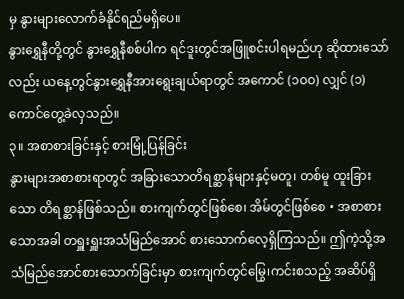မှ နွားများလောက်ခံနိုင်ရည်မရှိပေ။
နွားရွှေနီတို့တွင် နွားရွှေနီစစ်ပါက ရင်ဒူးတွင်အဖြူစင်းပါရမည်ဟု ဆိုထားသော်လည်း ယနေ့တွင်နွားရွှေနီအားရွေးချယ်ရာတွင် အကောင် (၁ဝဝ) လျှင် (၁) ကောင်တွေ့ခဲလှသည်။
၃။ အစာစားခြင်းနှင့် စားမြုံ့ပြန်ခြင်း
နွားများအစာစားရာတွင် အခြားသောတိရစ္ဆာန်များနှင့်မတူ၊ တစ်မူ ထူးခြားသော တိရစ္ဆာန်ဖြစ်သည်။ စားကျက်တွင်ဖြစ်စေ၊ အိမ်တွင်ဖြစ်စေ • အစာစားသောအခါ တရှူးရှူးအသံမြည်အောင် စားသောက်လေ့ရှိကြသည်။ ဤကဲ့သို့အသံမြည်အောင်စားသောက်ခြင်းမှာ စားကျက်တွင်မြွေ၊ကင်းစသည့် အဆိပ်ရှိ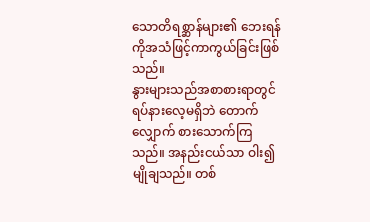သောတိရစ္ဆာန်များ၏ ဘေးရန်ကိုအသံဖြင့်ကာကွယ်ခြင်းဖြစ်သည်။
နွားများသည်အစာစားရာတွင် ရပ်နားလေ့မရှိဘဲ တောက်လျှောက် စားသောက်ကြသည်။ အနည်းငယ်သာ ဝါး၍မျိုချသည်။ တစ်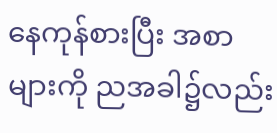နေကုန်စားပြီး အစာများကို ညအခါ၌လည်း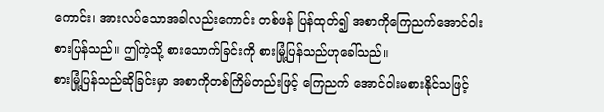ကောင်း၊ အားလပ်သောအခါလည်းကောင်း တစ်ဖန် ပြန်ထုတ်၍ အစာကိုကြေညက်အောင်ဝါးစားပြန်သည်။ ဤကဲ့သို့ စားသောက်ခြင်းကို စားမြုံ့ပြန်သည်ဟုခေါ်သည်။
စားမြုံ့ပြန်သည်ဆိုခြင်းမှာ အစာကိုတစ်ကြိမ်တည်းဖြင့် ကြေညက် အောင်ဝါးမစားနိုင်သဖြင့်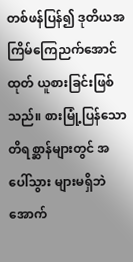တစ်ဖန်ပြန်၍ ဒုတိယအကြိမ်ကြေညက်အောင် ထုတ် ယူစားခြင်းဖြစ်သည်။ စားမြုံ့ပြန်သောတိရစ္ဆာန်များတွင် အပေါ်သွား များမရှိဘဲ အောက်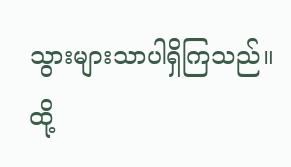သွားများသာပါရှိကြသည်။ ထို့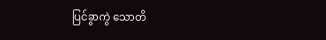ပြင်ခွာကွဲ သောတိ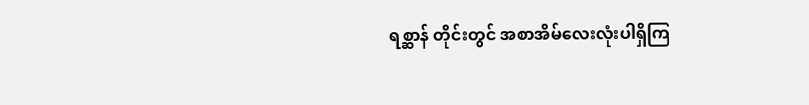ရစ္ဆာန် တိုင်းတွင် အစာအိမ်လေးလုံးပါရှိကြ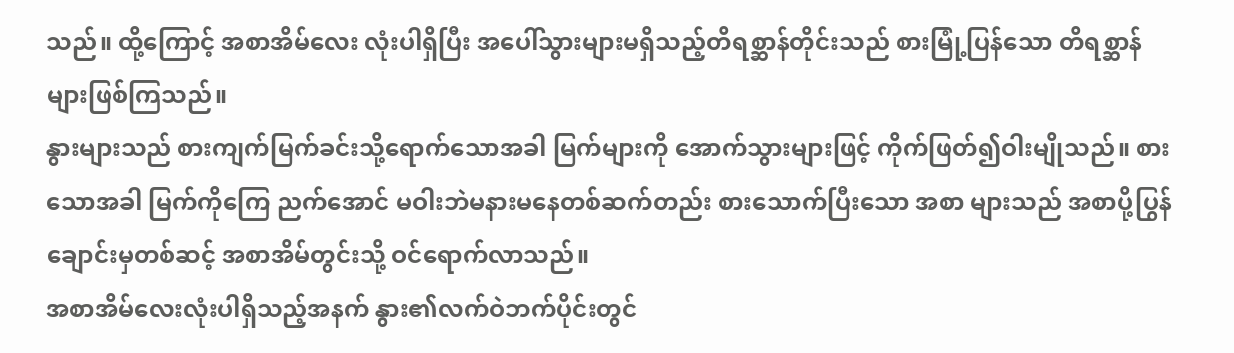သည်။ ထို့ကြောင့် အစာအိမ်လေး လုံးပါရှိပြီး အပေါ်သွားများမရှိသည့်တိရစ္ဆာန်တိုင်းသည် စားမြုံ့ပြန်သော တိရစ္ဆာန်များဖြစ်ကြသည်။
နွားများသည် စားကျက်မြက်ခင်းသို့ရောက်သောအခါ မြက်များကို အောက်သွားများဖြင့် ကိုက်ဖြတ်၍ဝါးမျိုသည်။ စားသောအခါ မြက်ကိုကြေ ညက်အောင် မဝါးဘဲမနားမနေတစ်ဆက်တည်း စားသောက်ပြီးသော အစာ များသည် အစာပို့ပြွန်ချောင်းမှတစ်ဆင့် အစာအိမ်တွင်းသို့ ဝင်ရောက်လာသည်။
အစာအိမ်လေးလုံးပါရှိသည့်အနက် နွား၏လက်ဝဲဘက်ပိုင်းတွင်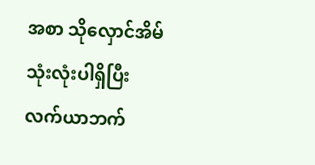အစာ သိုလှောင်အိမ်သုံးလုံးပါရှိပြီး လက်ယာဘက်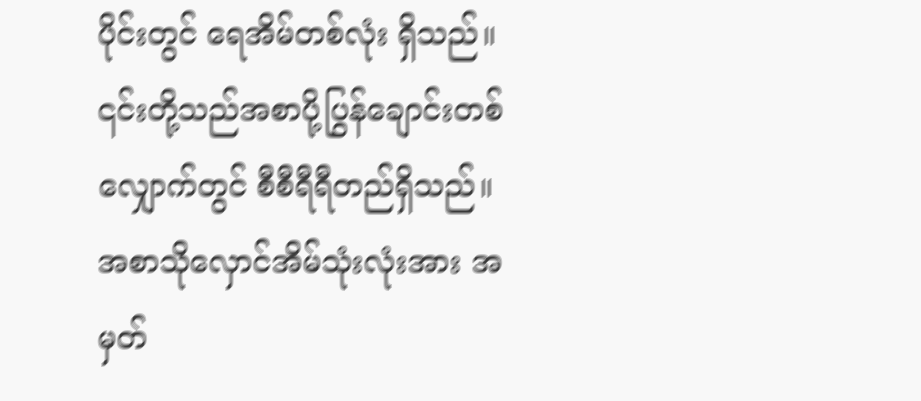ပိုင်းတွင် ရေအိမ်တစ်လုံး ရှိသည်။ ၎င်းတို့သည်အစာပို့ပြွန်ချောင်းတစ်လျှောက်တွင် စီစီရီရီတည်ရှိသည်။
အစာသိုလှောင်အိမ်သုံးလုံးအား အမှတ်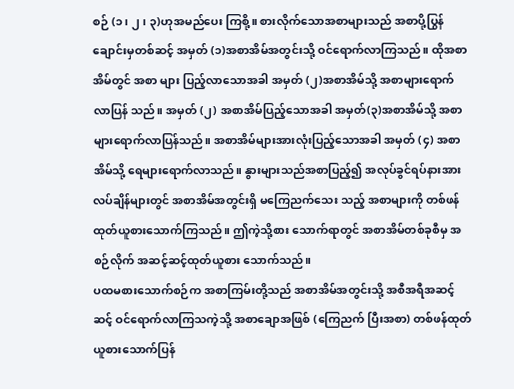စဉ် (၁၊ ၂၊ ၃)ဟုအမည်ပေး ကြစို့။ စားလိုက်သောအစာများသည် အစာပို့ပြွန်ချောင်းမှတစ်ဆင့် အမှတ် (၁)အစာအိမ်အတွင်းသို့ ဝင်ရောက်လာကြသည်။ ထိုအစာအိမ်တွင် အစာ များ ပြည့်လာသောအခါ အမှတ် (၂)အစာအိမ်သို့ အစာများရောက် လာပြန် သည်။ အမှတ် (၂) အစာအိမ်ပြည့်သောအခါ အမှတ်(၃)အစာအိမ်သို့ အစာ များရောက်လာပြန်သည်။ အစာအိမ်များအားလုံးပြည့်သောအခါ အမှတ် (၄) အစာအိမ်သို့ ရေများရောက်လာသည်။ နွားများသည်အစာပြည့်၍ အလုပ်ခွင်ရပ်နားအားလပ်ချိန်များတွင် အစာအိမ်အတွင်းရှိ မကြေညက်သေး သည့် အစာများကို တစ်ဖန် ထုတ်ယူစားသောက်ကြသည်။ ဤကဲ့သို့စား သောက်ရာတွင် အစာအိမ်တစ်ခုစီမှ အစဉ်လိုက် အဆင့်ဆင့်ထုတ်ယူစား သောက်သည်။
ပထမစားသောက်စဉ်က အစာကြမ်းတို့သည် အစာအိမ်အတွင်းသို့ အစီအရီအဆင့်ဆင့် ဝင်ရောက်လာကြသကဲ့သို့ အစာချောအဖြစ် (ကြေညက် ပြီးအစာ) တစ်ဖန်ထုတ်ယူစားသောက်ပြန်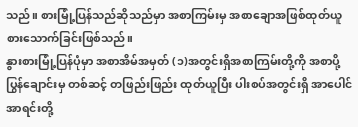သည်။ စားမြုံ့ပြန်သည်ဆိုသည်မှာ အစာကြမ်းမှ အစာချောအဖြစ်ထုတ်ယူစားသောက်ခြင်းဖြစ်သည်။
နွားစားမြုံ့ပြန်ပုံမှာ အစာအိမ်အမှတ် (၁)အတွင်းရှိအစာကြမ်းတို့ကို အစာပို့ပြွန်ချောင်းမှ တစ်ဆင့် တဖြည်းဖြည်း ထုတ်ယူပြီး ပါးစပ်အတွင်းရှိ အာပေါင် အာရင်းတို့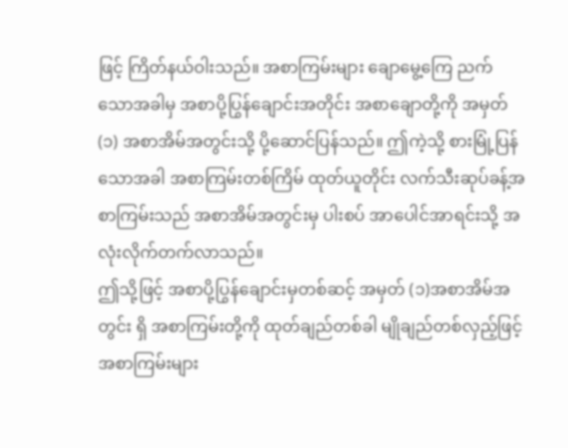ဖြင့် ကြိတ်နယ်ဝါးသည်။ အစာကြမ်းများ ချောမွေ့ကြေ ညက်သောအခါမှ အစာပို့ပြွန်ချောင်းအတိုင်း အစာချောတို့ကို အမှတ်(၁) အစာအိမ်အတွင်းသို့ ပို့ဆောင်ပြန်သည်။ ဤကဲ့သို့ စားမြုံ့ပြန်သောအခါ အစာကြမ်းတစ်ကြိမ် ထုတ်ယူတိုင်း လက်သီးဆုပ်ခန့်အစာကြမ်းသည် အစာအိမ်အတွင်းမှ ပါးစပ် အာပေါင်အာရင်းသို့ အလုံးလိုက်တက်လာသည်။
ဤသို့ဖြင့် အစာပို့ပြွန်ချောင်းမှတစ်ဆင့် အမှတ် (၁)အစာအိမ်အတွင်း ရှိ အစာကြမ်းတို့ကို ထုတ်ချည်တစ်ခါ မျိုချည်တစ်လှည့်ဖြင့် အစာကြမ်းများ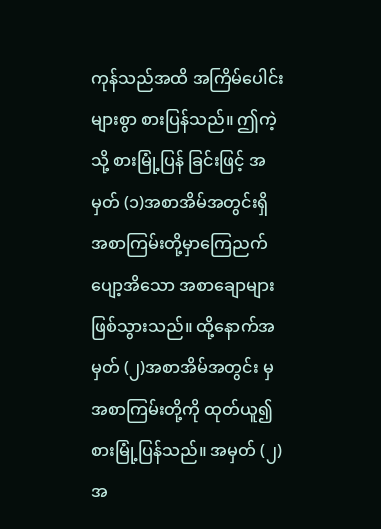ကုန်သည်အထိ အကြိမ်ပေါင်းများစွာ စားပြန်သည်။ ဤကဲ့သို့ စားမြုံ့ပြန် ခြင်းဖြင့် အမှတ် (၁)အစာအိမ်အတွင်းရှိ အစာကြမ်းတို့မှာကြေညက်ပျော့အိသော အစာချောများ ဖြစ်သွားသည်။ ထို့နောက်အမှတ် (၂)အစာအိမ်အတွင်း မှ အစာကြမ်းတို့ကို ထုတ်ယူ၍စားမြုံ့ပြန်သည်။ အမှတ် (၂) အ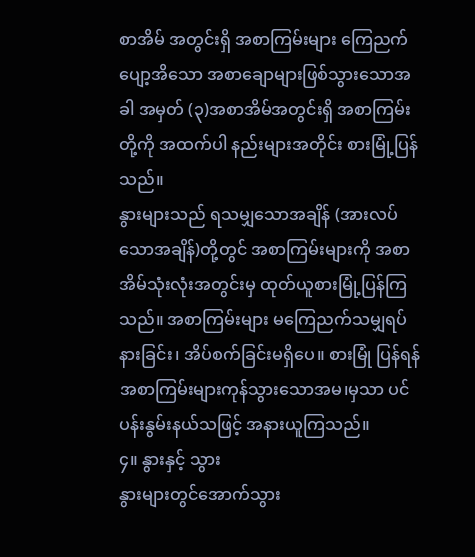စာအိမ် အတွင်းရှိ အစာကြမ်းများ ကြေညက်ပျော့အိသော အစာချောများဖြစ်သွားသောအခါ အမှတ် (၃)အစာအိမ်အတွင်းရှိ အစာကြမ်းတို့ကို အထက်ပါ နည်းများအတိုင်း စားမြုံ့ပြန်သည်။
နွားများသည် ရသမျှသောအချိန် (အားလပ်သောအချိန်)တို့တွင် အစာကြမ်းများကို အစာအိမ်သုံးလုံးအတွင်းမှ ထုတ်ယူစားမြုံ့ပြန်ကြသည်။ အစာကြမ်းများ မကြေညက်သမျှရပ်နားခြင်း၊ အိပ်စက်ခြင်းမရှိပေ။ စားမြုံ ပြန်ရန် အစာကြမ်းများကုန်သွားသောအမ၊မှသာ ပင်ပန်းနွမ်းနယ်သဖြင့် အနားယူကြသည်။
၄။ နွားနှင့် သွား
နွားများတွင်အောက်သွား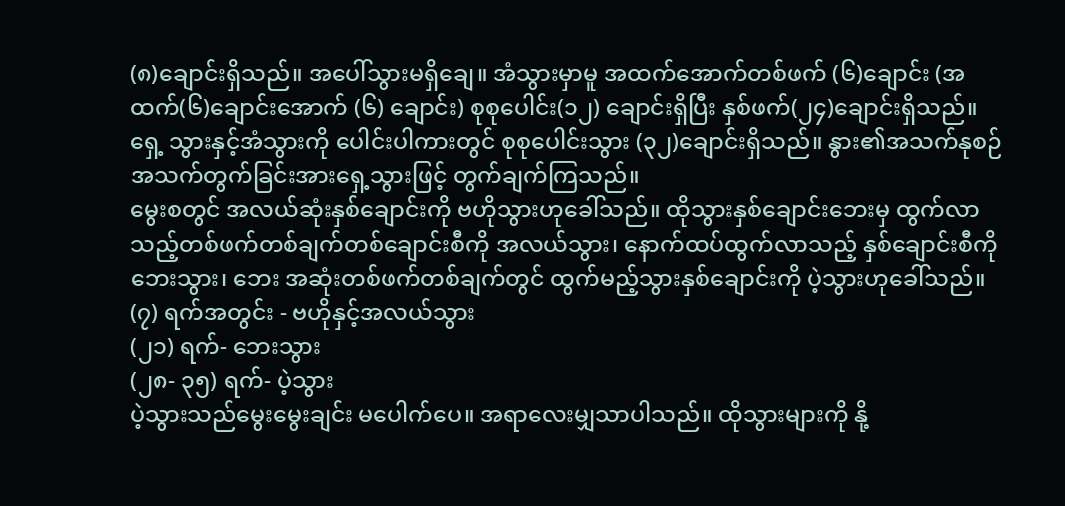(၈)ချောင်းရှိသည်။ အပေါ်သွားမရှိချေ။ အံသွားမှာမူ အထက်အောက်တစ်ဖက် (၆)ချောင်း (အထက်(၆)ချောင်းအောက် (၆) ချောင်း) စုစုပေါင်း(၁၂) ချောင်းရှိပြီး နှစ်ဖက်(၂၄)ချောင်းရှိသည်။ ရှေ့ သွားနှင့်အံသွားကို ပေါင်းပါကားတွင် စုစုပေါင်းသွား (၃၂)ချောင်းရှိသည်။ နွား၏အသက်နုစဉ်အသက်တွက်ခြင်းအားရှေ့သွားဖြင့် တွက်ချက်ကြသည်။
မွေးစတွင် အလယ်ဆုံးနှစ်ချောင်းကို ဗဟိုသွားဟုခေါ်သည်။ ထိုသွားနှစ်ချောင်းဘေးမှ ထွက်လာသည့်တစ်ဖက်တစ်ချက်တစ်ချောင်းစီကို အလယ်သွား၊ နောက်ထပ်ထွက်လာသည့် နှစ်ချောင်းစီကိုဘေးသွား၊ ဘေး အဆုံးတစ်ဖက်တစ်ချက်တွင် ထွက်မည့်သွားနှစ်ချောင်းကို ပဲ့သွားဟုခေါ်သည်။
(၇) ရက်အတွင်း - ဗဟိုနှင့်အလယ်သွား
(၂၁) ရက်- ဘေးသွား
(၂၈- ၃၅) ရက်- ပဲ့သွား
ပဲ့သွားသည်မွေးမွေးချင်း မပေါက်ပေ။ အရာလေးမျှသာပါသည်။ ထိုသွားများကို နို့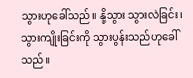သွားဟုခေါ်သည်။ နို့သွား သွားလဲခြင်း၊ သွားကျိုးခြင်းကို သွားပွန်းသည်ဟုခေါ်သည်။